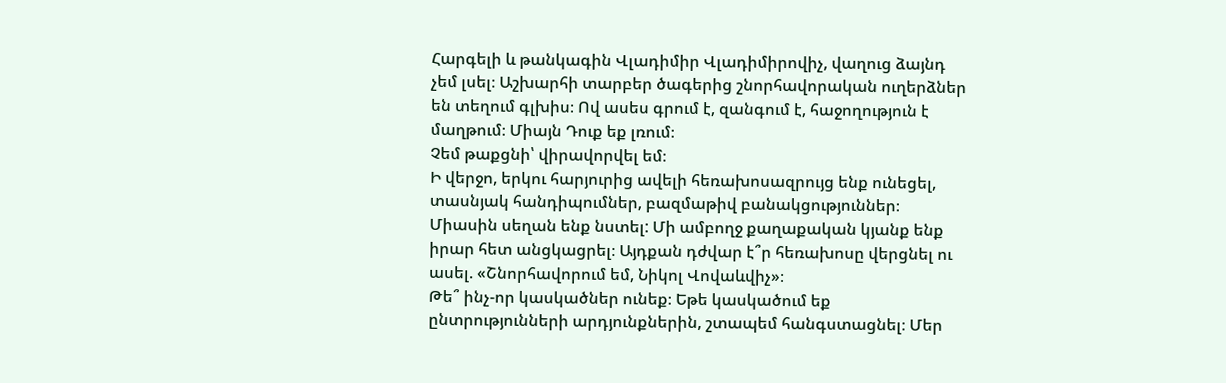Հարգելի և թանկագին Վլադիմիր Վլադիմիրովիչ, վաղուց ձայնդ չեմ լսել։ Աշխարհի տարբեր ծագերից շնորհավորական ուղերձներ են տեղում գլխիս։ Ով ասես գրում է, զանգում է, հաջողություն է մաղթում։ Միայն Դուք եք լռում։
Չեմ թաքցնի՝ վիրավորվել եմ։
Ի վերջո, երկու հարյուրից ավելի հեռախոսազրույց ենք ունեցել, տասնյակ հանդիպումներ, բազմաթիվ բանակցություններ։ Միասին սեղան ենք նստել: Մի ամբողջ քաղաքական կյանք ենք իրար հետ անցկացրել։ Այդքան դժվար է՞ր հեռախոսը վերցնել ու ասել. «Շնորհավորում եմ, Նիկոլ Վովաևվիչ»։
Թե՞ ինչ-որ կասկածներ ունեք։ Եթե կասկածում եք ընտրությունների արդյունքներին, շտապեմ հանգստացնել։ Մեր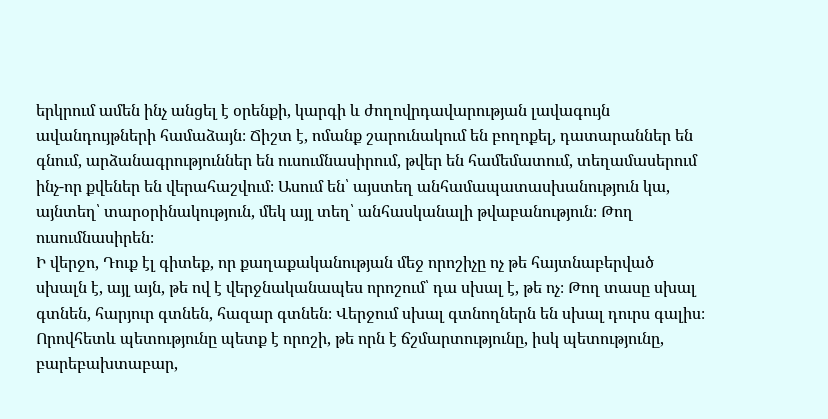երկրում ամեն ինչ անցել է օրենքի, կարգի և ժողովրդավարության լավագույն ավանդույթների համաձայն։ Ճիշտ է, ոմանք շարունակում են բողոքել, դատարաններ են գնում, արձանագրություններ են ուսումնասիրում, թվեր են համեմատում, տեղամասերում ինչ-որ քվեներ են վերահաշվում։ Ասում են՝ այստեղ անհամապատասխանություն կա, այնտեղ՝ տարօրինակություն, մեկ այլ տեղ՝ անհասկանալի թվաբանություն։ Թող ուսումնասիրեն։
Ի վերջո, Դուք էլ գիտեք, որ քաղաքականության մեջ որոշիչը ոչ թե հայտնաբերված սխալն է, այլ այն, թե ով է վերջնականապես որոշում՝ դա սխալ է, թե ոչ։ Թող տասը սխալ գտնեն, հարյուր գտնեն, հազար գտնեն։ Վերջում սխալ գտնողներն են սխալ դուրս գալիս։ Որովհետև պետությունը պետք է որոշի, թե որն է ճշմարտությունը, իսկ պետությունը, բարեբախտաբար,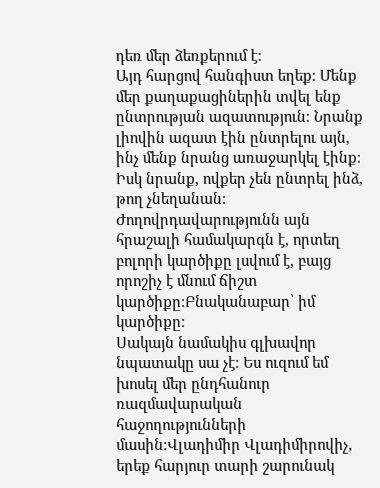դեռ մեր ձեռքերում է։
Այդ հարցով հանգիստ եղեք։ Մենք մեր քաղաքացիներին տվել ենք ընտրության ազատություն։ Նրանք լիովին ազատ էին ընտրելու այն, ինչ մենք նրանց առաջարկել էինք։ Իսկ նրանք, ովքեր չեն ընտրել ինձ, թող չնեղանան։ Ժողովրդավարությունն այն հրաշալի համակարգն է, որտեղ բոլորի կարծիքը լսվում է, բայց որոշիչ է մնում ճիշտ կարծիքը։Բնականաբար՝ իմ կարծիքը։
Սակայն նամակիս գլխավոր նպատակը սա չէ։ Ես ուզում եմ խոսել մեր ընդհանուր ռազմավարական հաջողությունների մասին։Վլադիմիր Վլադիմիրովիչ, երեք հարյուր տարի շարունակ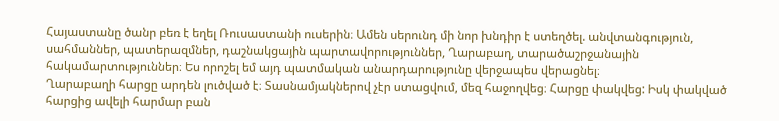Հայաստանը ծանր բեռ է եղել Ռուսաստանի ուսերին։ Ամեն սերունդ մի նոր խնդիր է ստեղծել. անվտանգություն, սահմաններ, պատերազմներ, դաշնակցային պարտավորություններ, Ղարաբաղ, տարածաշրջանային հակամարտություններ։ Ես որոշել եմ այդ պատմական անարդարությունը վերջապես վերացնել։
Ղարաբաղի հարցը արդեն լուծված է։ Տասնամյակներով չէր ստացվում, մեզ հաջողվեց։ Հարցը փակվեց: Իսկ փակված հարցից ավելի հարմար բան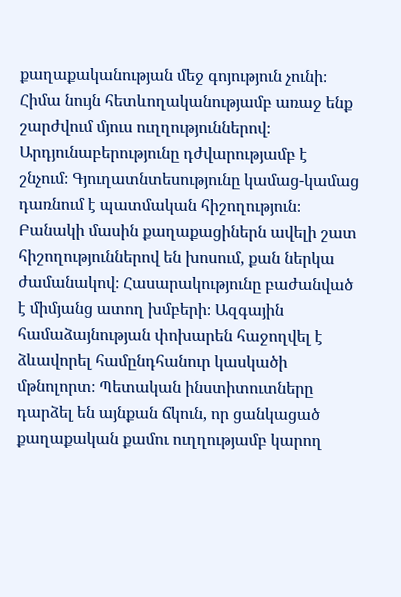քաղաքականության մեջ գոյություն չունի։
Հիմա նույն հետևողականությամբ առաջ ենք շարժվում մյուս ուղղություններով։ Արդյունաբերությունը դժվարությամբ է շնչում։ Գյուղատնտեսությունը կամաց-կամաց դառնում է պատմական հիշողություն։ Բանակի մասին քաղաքացիներն ավելի շատ հիշողություններով են խոսում, քան ներկա ժամանակով։ Հասարակությունը բաժանված է միմյանց ատող խմբերի։ Ազգային համաձայնության փոխարեն հաջողվել է ձևավորել համընդհանուր կասկածի մթնոլորտ։ Պետական ինստիտուտները դարձել են այնքան ճկուն, որ ցանկացած քաղաքական քամու ուղղությամբ կարող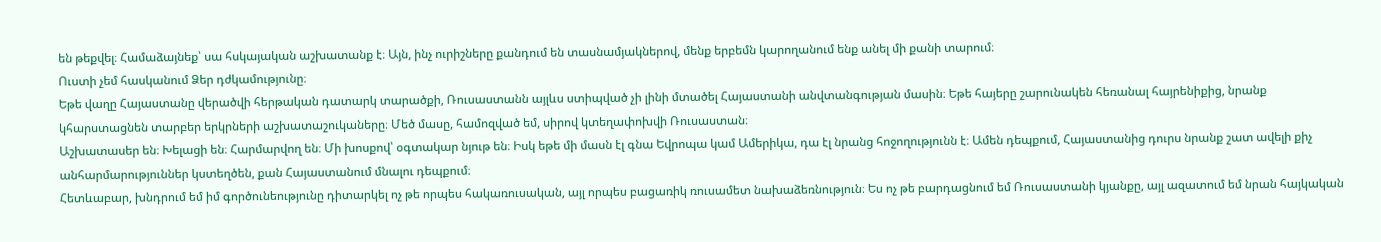են թեքվել։ Համաձայնեք՝ սա հսկայական աշխատանք է։ Այն, ինչ ուրիշները քանդում են տասնամյակներով, մենք երբեմն կարողանում ենք անել մի քանի տարում։
Ուստի չեմ հասկանում Ձեր դժկամությունը։
Եթե վաղը Հայաստանը վերածվի հերթական դատարկ տարածքի, Ռուսաստանն այլևս ստիպված չի լինի մտածել Հայաստանի անվտանգության մասին։ Եթե հայերը շարունակեն հեռանալ հայրենիքից, նրանք կհարստացնեն տարբեր երկրների աշխատաշուկաները։ Մեծ մասը, համոզված եմ, սիրով կտեղափոխվի Ռուսաստան։
Աշխատասեր են։ Խելացի են։ Հարմարվող են։ Մի խոսքով՝ օգտակար նյութ են։ Իսկ եթե մի մասն էլ գնա Եվրոպա կամ Ամերիկա, դա էլ նրանց հոջողությունն է։ Ամեն դեպքում, Հայաստանից դուրս նրանք շատ ավելի քիչ անհարմարություններ կստեղծեն, քան Հայաստանում մնալու դեպքում։
Հետևաբար, խնդրում եմ իմ գործունեությունը դիտարկել ոչ թե որպես հակառուսական, այլ որպես բացառիկ ռուսամետ նախաձեռնություն։ Ես ոչ թե բարդացնում եմ Ռուսաստանի կյանքը, այլ ազատում եմ նրան հայկական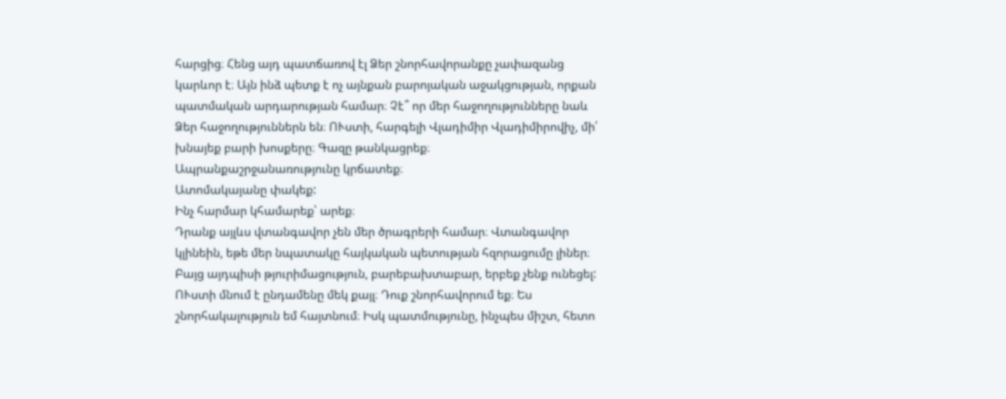հարցից։ Հենց այդ պատճառով էլ Ձեր շնորհավորանքը չափազանց կարևոր է։ Այն ինձ պետք է ոչ այնքան բարոյական աջակցության, որքան պատմական արդարության համար։ Չէ՞ որ մեր հաջողությունները նաև Ձեր հաջողություններն են։ ՈՒստի, հարգելի Վլադիմիր Վլադիմիրովիչ, մի՛ խնայեք բարի խոսքերը։ Գազը թանկացրեք։
Ապրանքաշրջանառությունը կրճատեք։
Ատոմակայանը փակեք:
Ինչ հարմար կհամարեք՝ արեք։
Դրանք այլևս վտանգավոր չեն մեր ծրագրերի համար։ Վտանգավոր կլինեին, եթե մեր նպատակը հայկական պետության հզորացումը լիներ։ Բայց այդպիսի թյուրիմացություն, բարեբախտաբար, երբեք չենք ունեցել:
ՈՒստի մնում է ընդամենը մեկ քայլ։ Դուք շնորհավորում եք։ Ես շնորհակալություն եմ հայտնում։ Իսկ պատմությունը, ինչպես միշտ, հետո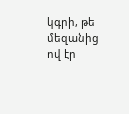կգրի, թե մեզանից ով էր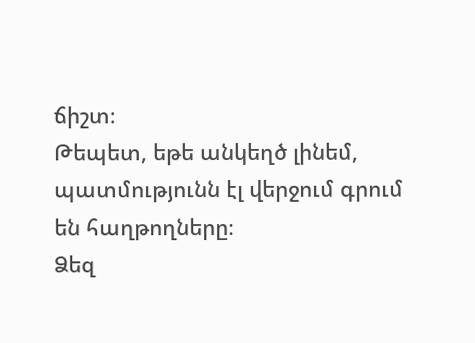ճիշտ։
Թեպետ, եթե անկեղծ լինեմ, պատմությունն էլ վերջում գրում են հաղթողները։
Ձեզ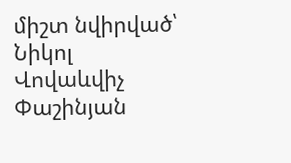միշտ նվիրված՝ Նիկոլ Վովաևվիչ Փաշինյան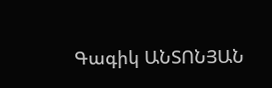Գագիկ ԱՆՏՈՆՅԱՆ